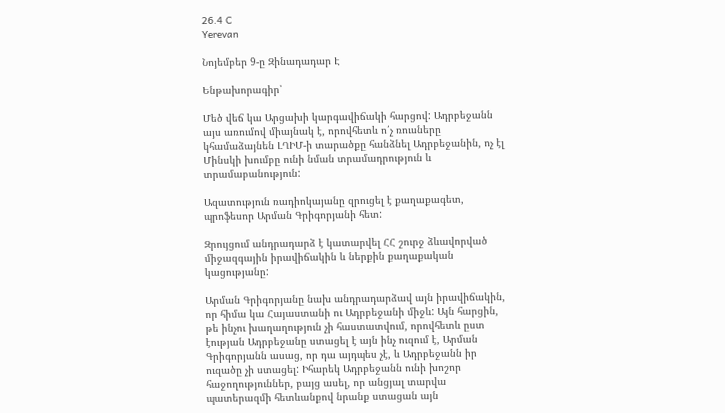26.4 C
Yerevan

Նոյեմբեր 9‑ը Զինադադար Է

Ենթախորագիր՝

Մեծ վեճ կա Արցախի կարգավիճակի հարցով: Ադրբեջանն այս առումով միայնակ է, որովհետև ո՛չ ռուսները կհամաձայնեն ԼՂԻՄ‑ի տարածքը հանձնել Ադրբեջանին, ոչ էլ Մինսկի խումբը ունի նման տրամադրություն և տրամաբանություն:

Ազատություն ռադիոկայանը զրուցել է քաղաքագետ, պրոֆեսոր Արման Գրիգորյանի հետ:

Զրույցում անդրադարձ է կատարվել ՀՀ շուրջ ձևավորված միջազգային իրավիճակին և ներքին քաղաքական կացությանը:

Արման Գրիգորյանը նախ անդրադարձավ այն իրավիճակին, որ հիմա կա Հայաստանի ու Ադրբեջանի միջև: Այն հարցին, թե ինչու խաղաղություն չի հաստատվում, որովհետև ըստ էության Ադրբեջանը ստացել է այն ինչ ուզում է, Արման Գրիգորյանն ասաց, որ դա այդպես չէ, և Ադրբեջանն իր ուզածը չի ստացել: Իհարեկ Ադրբեջանն ունի խոշոր հաջողություններ, բայց ասել, որ անցյալ տարվա պատերազմի հետևանքով նրանք ստացան այն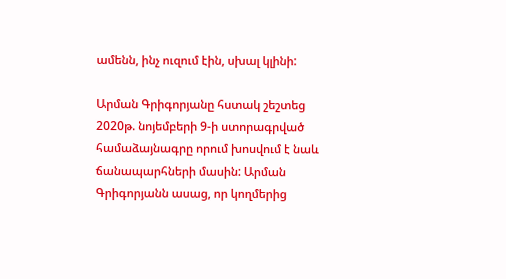ամենն, ինչ ուզում էին, սխալ կլինի:

Արման Գրիգորյանը հստակ շեշտեց 2020թ. նոյեմբերի 9‑ի ստորագրված համաձայնագրը որում խոսվում է նաև ճանապարհների մասին: Արման Գրիգորյանն ասաց, որ կողմերից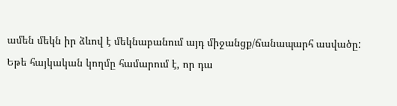ամեն մեկն իր ձևով է մեկնաբանում այդ միջանցք/ճանապարհ ասվածը: Եթե հայկական կողմը համարում է, որ դա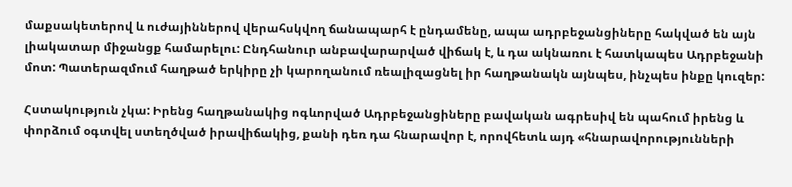մաքսակետերով և ուժայիններով վերահսկվող ճանապարհ է ընդամենը, ապա ադրբեջանցիները հակված են այն լիակատար միջանցք համարելու: Ընդհանուր անբավարարված վիճակ է, և դա ակնառու է հատկապես Ադրբեջանի մոտ: Պատերազմում հաղթած երկիրը չի կարողանում ռեալիզացնել իր հաղթանակն այնպես, ինչպես ինքը կուզեր:

Հստակություն չկա: Իրենց հաղթանակից ոգևորված Ադրբեջանցիները բավական ագրեսիվ են պահում իրենց և փորձում օգտվել ստեղծված իրավիճակից, քանի դեռ դա հնարավոր է, որովհետև այդ «հնարավորությունների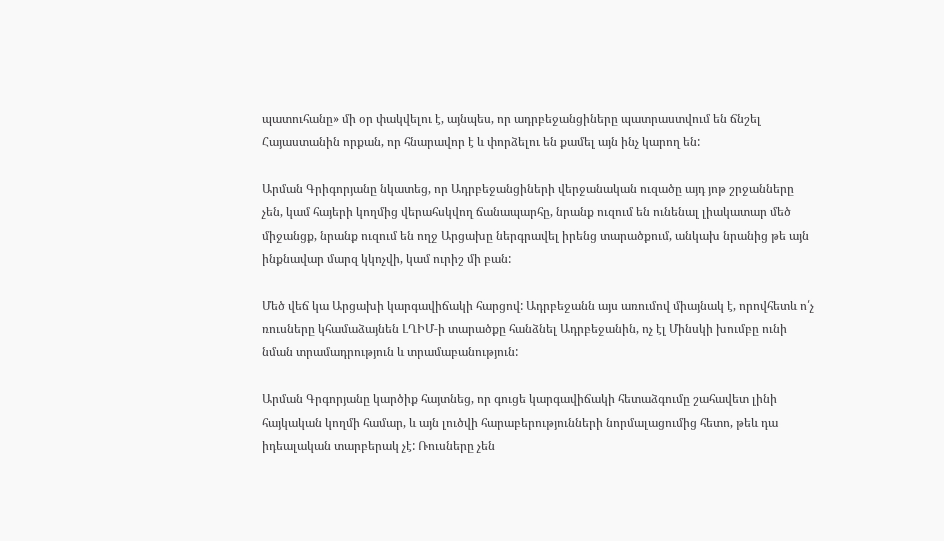պատուհանը» մի օր փակվելու է, այնպես, որ ադրբեջանցիները պատրաստվում են ճնշել Հայաստանին որքան, որ հնարավոր է և փորձելու են քամել այն ինչ կարող են:

Արման Գրիգորյանը նկատեց, որ Ադրբեջանցիների վերջանական ուզածը այդ յոթ շրջանները չեն, կամ հայերի կողմից վերահսկվող ճանապարհը, նրանք ուզում են ունենալ լիակատար մեծ միջանցք, նրանք ուզում են ողջ Արցախը ներգրավել իրենց տարածքում, անկախ նրանից թե այն ինքնավար մարզ կկոչվի, կամ ուրիշ մի բան:

Մեծ վեճ կա Արցախի կարգավիճակի հարցով: Ադրբեջանն այս առումով միայնակ է, որովհետև ո՛չ ռուսները կհամաձայնեն ԼՂԻՄ‑ի տարածքը հանձնել Ադրբեջանին, ոչ էլ Մինսկի խումբը ունի նման տրամադրություն և տրամաբանություն:

Արման Գրգորյանը կարծիք հայտնեց, որ գուցե կարգավիճակի հետաձգումը շահավետ լինի հայկական կողմի համար, և այն լուծվի հարաբերությունների նորմալացումից հետո, թեև դա իդեալական տարբերակ չէ: Ռուսները չեն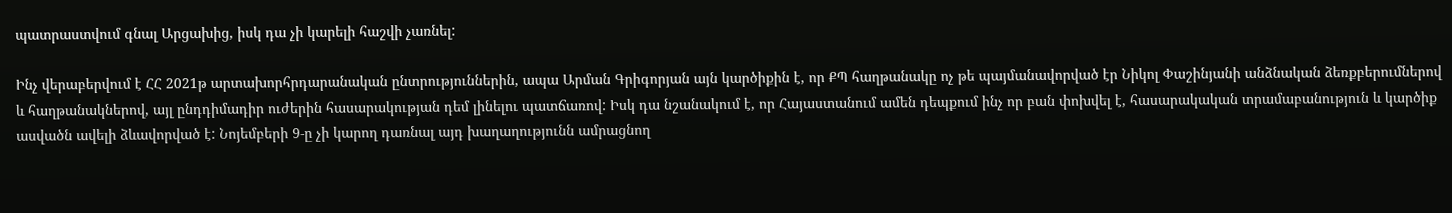պատրաստվում գնալ Արցախից, իսկ դա չի կարելի հաշվի չառնել:

Ինչ վերաբերվում է ՀՀ 2021թ արտախորհրդարանական ընտրություններին, ապա Արման Գրիգորյան այն կարծիքին է, որ ՔՊ հաղթանակը ոչ թե պայմանավորված էր Նիկոլ Փաշինյանի անձնական ձեռքբերումներով և հաղթանակներով, այլ ընդդիմադիր ուժերին հասարակության դեմ լինելու պատճառով: Իսկ դա նշանակում է, որ Հայաստանում ամեն դեպքում ինչ որ բան փոխվել է, հասարակական տրամաբանություն և կարծիք ասվածն ավելի ձևավորված է: Նոյեմբերի 9‑ը չի կարող դառնալ այդ խաղաղությունն ամրացնող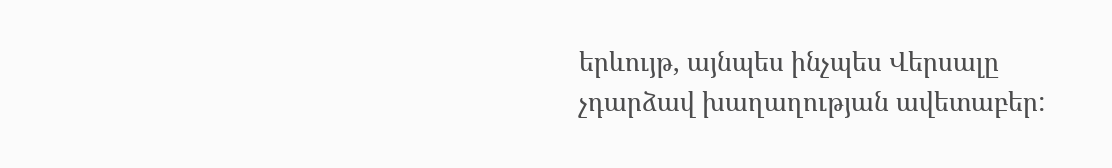երևույթ, այնպես ինչպես Վերսալը չդարձավ խաղաղության ավետաբեր: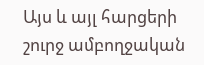Այս և այլ հարցերի շուրջ ամբողջական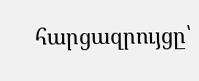հարցազրույցը՝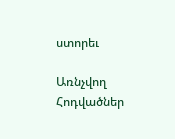ստորեւ

Առնչվող Հոդվածներ